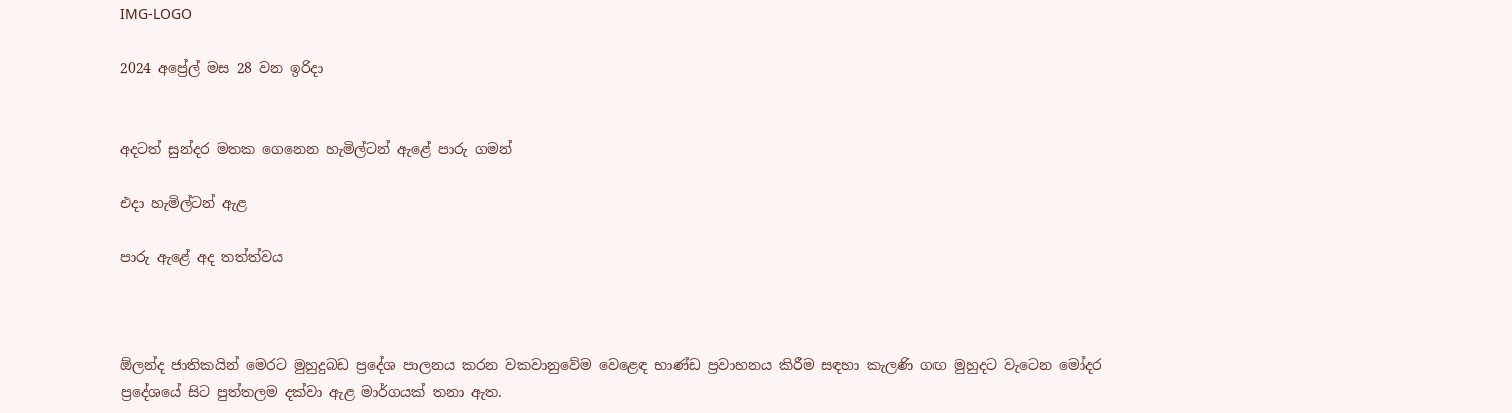IMG-LOGO

2024 අප්‍රේල් මස 28 වන ඉරිදා


අදටත් සුන්දර මතක ගෙනෙන හැමිල්ටන් ඇළේ පාරු ගමන්

එදා හැමිල්ටන් ඇළ

පාරු ඇළේ අද තත්ත්වය



ඕලන්ද ජාතිකයින් මෙරට මුහුදුබඩ ප්‍රදේශ පාලනය කරන වකවානුවේම වෙළෙඳ භාණ්ඩ ප්‍රවාහනය කිරීම සඳහා කැලණි ගඟ මුහුදට වැටෙන මෝදර ප්‍රදේශයේ සිට පුත්තලම දක්වා ඇළ මාර්ගයක් තනා ඇත.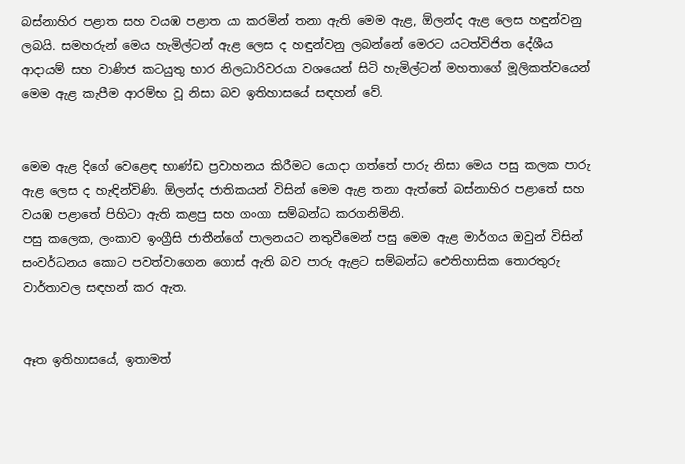බස්නාහිර පළාත සහ වයඹ පළාත යා කරමින් තනා ඇති මෙම ඇළ, ඕලන්ද ඇළ ලෙස හඳුන්වනු ලබයි. සමහරුන් මෙය හැමිල්ටන් ඇළ ලෙස ද හඳුන්වනු ලබන්නේ මෙරට යටත්විජිත දේශීය ආදායම් සහ වාණිජ කටයුතු භාර නිලධාරිවරයා වශයෙන් සිටි හැමිල්ටන් මහතාගේ මූලිකත්වයෙන් මෙම ඇළ කැපීම ආරම්භ වූ නිසා බව ඉතිහාසයේ සඳහන් වේ.


මෙම ඇළ දිගේ වෙළෙඳ භාණ්ඩ ප්‍රවාහනය කිරීමට යොදා ගත්තේ පාරු නිසා මෙය පසු කලක පාරු ඇළ ලෙස ද හැඳින්විණි. ඕලන්ද ජාතිකයන් විසින් මෙම ඇළ තනා ඇත්තේ බස්නාහිර පළාතේ සහ වයඹ පළාතේ පිහිටා ඇති කළපු සහ ගංගා සම්බන්ධ කරගනිමිනි.
පසු කලෙක, ලංකාව ඉංග්‍රීසි ජාතීන්ගේ පාලනයට නතුවීමෙන් පසු මෙම ඇළ මාර්ගය ඔවුන් විසින් සංවර්ධනය කොට පවත්වාගෙන ගොස් ඇති බව පාරු ඇළට සම්බන්ධ ඓතිහාසික තොරතුරු වාර්තාවල සඳහන් කර ඇත.


ඈත ඉතිහාසයේ, ඉතාමත්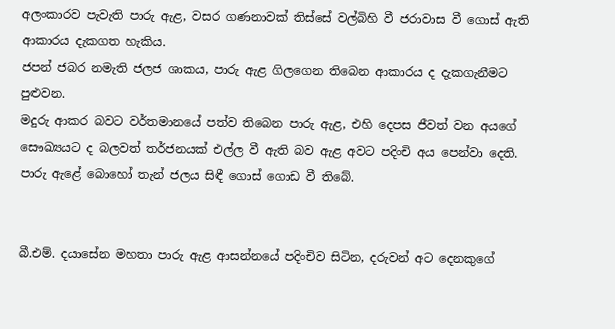අලංකාරව පැවැති පාරු ඇළ, වසර ගණනාවක් තිස්සේ වල්බිහි වී ජරාවාස වී ගොස් ඇති ආකාරය දැකගත හැකිය.
ජපන් ජබර නමැති ජලජ ශාකය, පාරු ඇළ ගිලගෙන තිබෙන ආකාරය ද දැකගැනීමට පුළුවන.
මදුරු ආකර බවට වර්තමානයේ පත්ව තිබෙන පාරු ඇළ, එහි දෙපස ජීවත් වන අයගේ සෞඛ්‍යයට ද බලවත් තර්ජනයක් එල්ල වී ඇති බව ඇළ අවට පදිංචි අය පෙන්වා දෙති.
පාරු ඇළේ බොහෝ තැන් ජලය සිඳී ගොස් ගොඩ වී තිබේ.


බී.එම්. දයාසේන මහතා පාරු ඇළ ආසන්නයේ පදිංචිව සිටින, දරුවන් අට දෙනකුගේ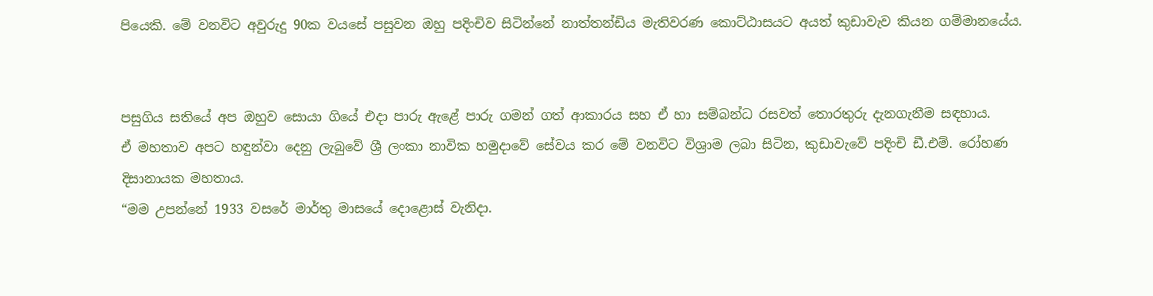පියෙකි. මේ වනවිට අවුරුදු 90ක වයසේ පසුවන ඔහු පදිංචිව සිටින්නේ නාත්තන්ඩිය මැතිවරණ කොට්ඨාසයට අයත් කුඩාවැව කියන ගම්මානයේය.


පසුගිය සතියේ අප ඔහුව සොයා ගියේ එදා පාරු ඇළේ පාරු ගමන් ගත් ආකාරය සහ ඒ හා සම්බන්ධ රසවත් තොරතුරු දැනගැනීම සඳහාය.
ඒ මහතාව අපට හඳුන්වා දෙනු ලැබුවේ ශ්‍රී ලංකා නාවික හමුදාවේ සේවය කර මේ වනවිට විශ්‍රාම ලබා සිටින, කුඩාවැවේ පදිංචි ඩී.එම්. රෝහණ දිසානායක මහතාය.
“මම උපන්නේ 1933 වසරේ මාර්තු මාසයේ දොළොස් වැනිදා.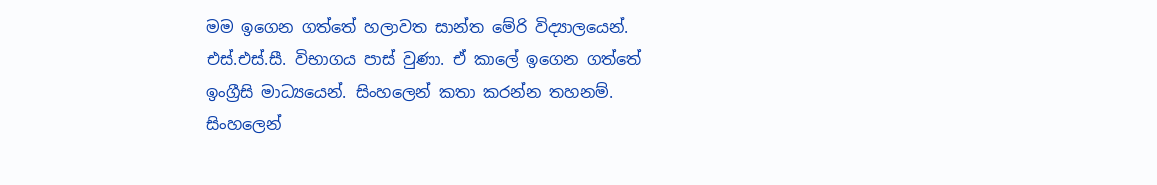මම ඉගෙන ගත්තේ හලාවත සාන්ත මේරි විද්‍යාලයෙන්. එස්.එස්.සී. විභාගය පාස් වුණා. ඒ කාලේ ඉගෙන ගත්තේ ඉංග්‍රීසි මාධ්‍යයෙන්. සිංහලෙන් කතා කරන්න තහනම්. සිංහලෙන්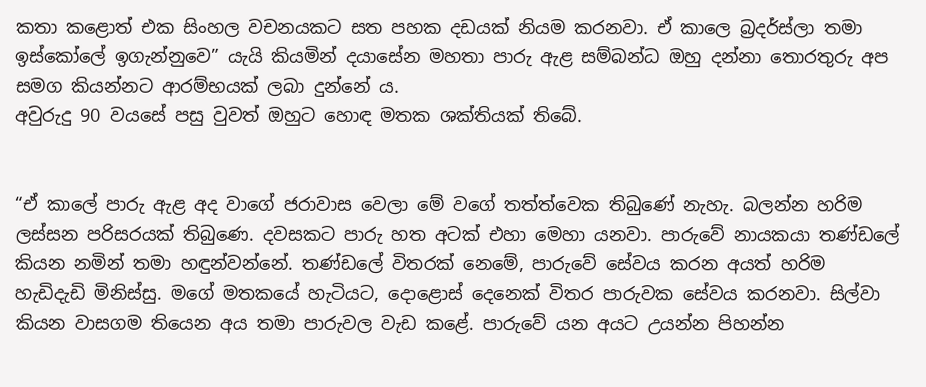කතා කළොත් එක සිංහල වචනයකට සත පහක දඩයක් නියම කරනවා. ඒ කාලෙ බ්‍රදර්ස්ලා තමා ඉස්කෝලේ ඉගැන්නුවෙ” යැයි කියමින් දයාසේන මහතා පාරු ඇළ සම්බන්ධ ඔහු දන්නා තොරතුරු අප සමග කියන්නට ආරම්භයක් ලබා දුන්නේ ය.
අවුරුදු 90 වයසේ පසු වුවත් ඔහුට හොඳ මතක ශක්තියක් තිබේ.


“ඒ කාලේ පාරු ඇළ අද වාගේ ජරාවාස වෙලා මේ වගේ තත්ත්වෙක තිබුණේ නැහැ. බලන්න හරිම ලස්සන පරිසරයක් තිබුණෙ. දවසකට පාරු හත අටක් එහා මෙහා යනවා. පාරුවේ නායකයා තණ්ඩලේ කියන නමින් තමා හඳුන්වන්නේ. තණ්ඩලේ විතරක් නෙමේ, පාරුවේ සේවය කරන අයත් හරිම හැඩිදැඩි මිනිස්සු. මගේ මතකයේ හැටියට, දොළොස් දෙනෙක් විතර පාරුවක සේවය කරනවා. සිල්වා කියන වාසගම තියෙන අය තමා පාරුවල වැඩ කළේ. පාරුවේ යන අයට උයන්න පිහන්න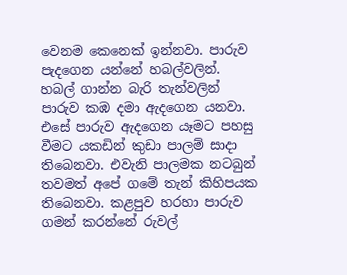වෙනම කෙනෙක් ඉන්නවා. පාරුව පැදගෙන යන්නේ හබල්වලින්. හබල් ගාන්න බැරි තැන්වලින් පාරුව කඹ දමා ඇදගෙන යනවා. එසේ පාරුව ඇදගෙන යෑමට පහසු වීමට යකඩින් කුඩා පාලම් සාදා තිබෙනවා. එවැනි පාලමක නටබුන් තවමත් අපේ ගමේ තැන් කිහිපයක තිබෙනවා. කළපුව හරහා පාරුව ගමන් කරන්නේ රුවල්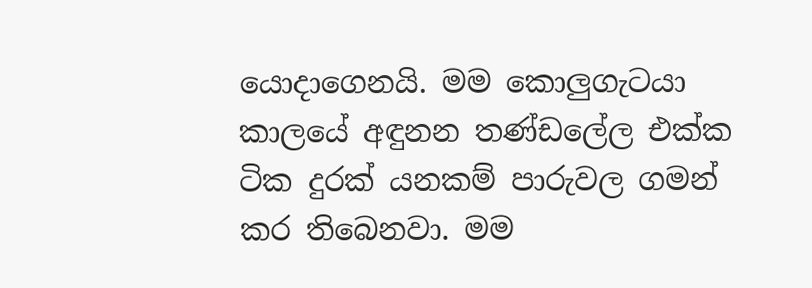යොදාගෙනයි. මම කොලු‍ගැටයා කාලයේ අඳුනන තණ්ඩලේල එක්ක ටික දුරක් යනකම් පාරුවල ගමන් කර තිබෙනවා. මම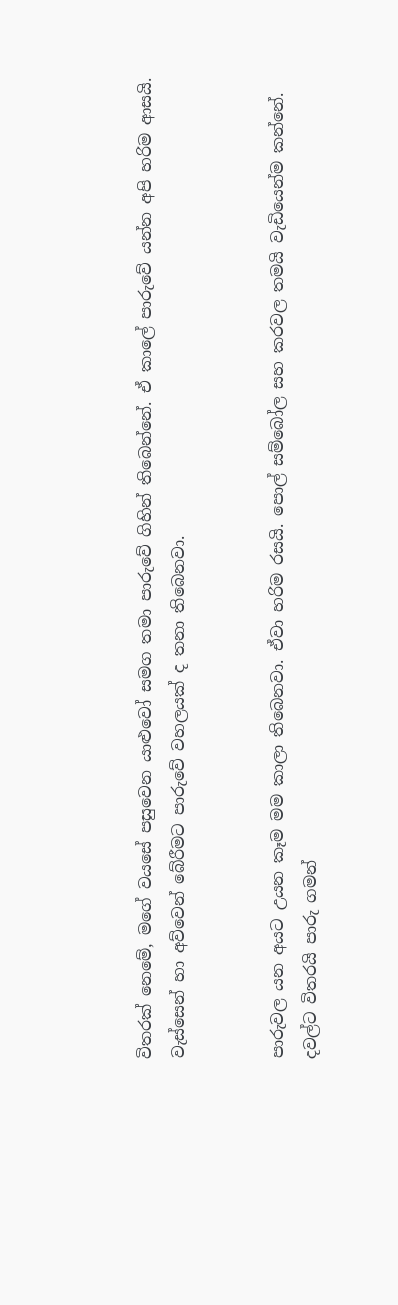විතරක් නෙමේ, මගේ වයසේ පසුවෙන යාළුවෝ සමග තමා පාරුවේ ගිහින් තිබෙන්නේ. ඒ කාලේ පාරුවේ යන්න අපි හරිම ආසයි. වැස්සෙන් හා අව්වෙන් බේරීමට පාරුවේ වහලයක් ද තනා තිබෙනවා.


පාරුවල යන අයට උයන කෑම මම කාලා තිබෙනවා. ඒවා හරිම රසයි. පොල් සම්බෝල සහ කරවල තමයි වැඩියෙන්ම කන්නේ.
දවල්ට විතරයි පාරු ගමන්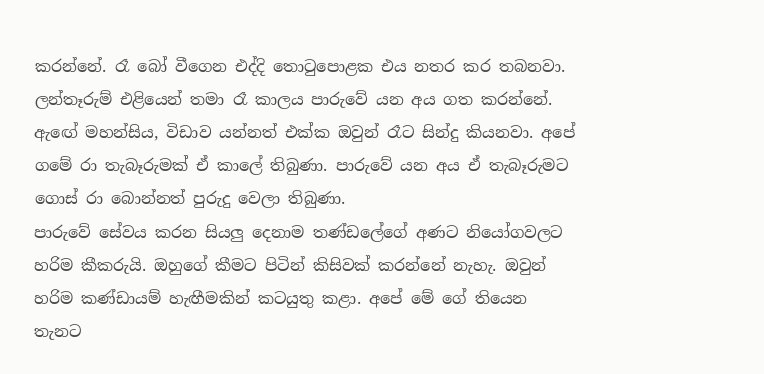කරන්නේ. රෑ බෝ වීගෙන එද්දි තොටුපොළක එය නතර කර තබනවා. ලන්තෑරුම් එළියෙන් තමා රෑ කාලය පාරුවේ යන අය ගත කරන්නේ. ඇඟේ මහන්සිය, විඩාව යන්නත් එක්ක ඔවුන් රෑට සින්දු කියනවා. අපේ ගමේ රා තැබෑරුමක් ඒ කාලේ තිබුණා. පාරුවේ යන අය ඒ තැබෑරුමට ගොස් රා බොන්නත් පුරුදු වෙලා තිබුණා.
පාරුවේ සේවය කරන සියලු‍ දෙනාම තණ්ඩලේගේ අණට නියෝගවලට හරිම කීකරුයි. ඔහුගේ කීමට පිටින් කිසිවක් කරන්නේ නැහැ. ඔවුන් හරිම කණ්ඩායම් හැඟීමකින් කටයුතු කළා. අපේ මේ ගේ තියෙන තැනට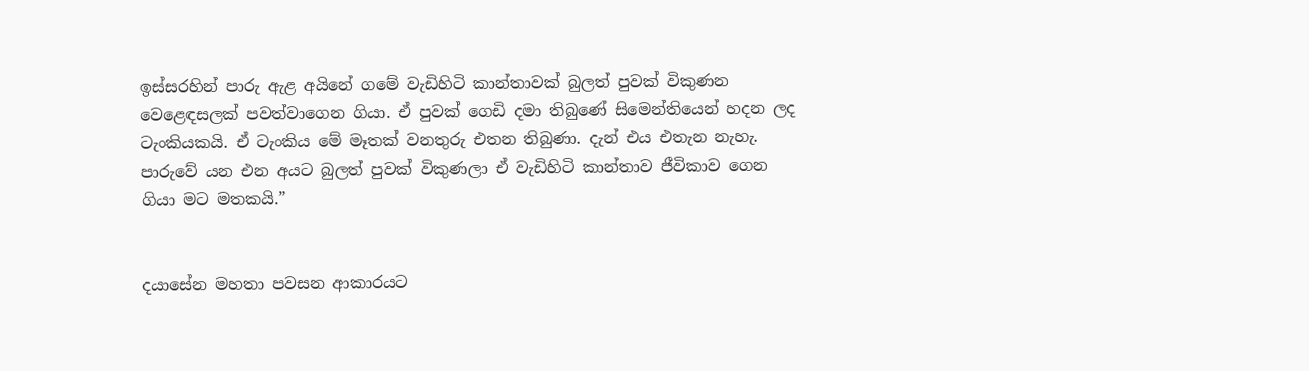ඉස්සරහින් පාරු ඇළ අයිනේ ගමේ වැඩිහිටි කාන්තාවක් බුලත් පුවක් විකුණන වෙළෙඳසලක් පවත්වාගෙන ගියා. ඒ පුවක් ගෙඩි දමා තිබුණේ සිමෙන්තියෙන් හදන ලද ටැංකියකයි. ඒ ටැංකිය මේ මෑතක් වනතුරු එතන තිබුණා. දැන් එය එතැන නැහැ. පාරුවේ යන එන අයට බුලත් පුවක් විකුණලා ඒ වැඩිහිටි කාන්තාව ජීවිකාව ගෙන ගියා මට මතකයි.”


දයාසේන මහතා පවසන ආකාරයට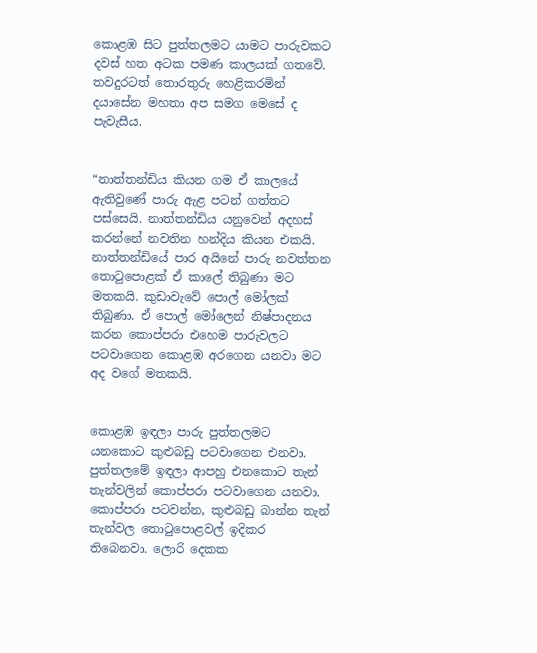කොළඹ සිට පුත්තලමට යාමට පාරුවකට දවස් හත අටක පමණ කාලයක් ගතවේ.
තවදුරටත් තොරතුරු හෙළිකරමින් දයාසේන මහතා අප සමග මෙසේ ද පැවැසීය.


“නාත්තන්ඩිය කියන ගම ඒ කාලයේ ඇතිවුණේ පාරු ඇළ පටන් ගත්තට පස්සෙයි. නාත්තන්ඩිය යනුවෙන් අදහස් කරන්නේ නවතින හන්දිය කියන එකයි. නාත්තන්ඩියේ පාර අයිනේ පාරු නවත්තන තොටුපොළක් ඒ කාලේ තිබුණා මට මතකයි. කුඩාවැවේ පොල් මෝලක් තිබුණා. ඒ පොල් මෝලෙන් නිෂ්පාදනය කරන කොප්පරා එහෙම පාරුවලට පටවාගෙන කොළඹ අරගෙන යනවා මට අද වගේ මතකයි.


කොළඹ ඉඳලා පාරු පුත්තලමට යනකොට කුළුබඩු පටවාගෙන එනවා. පුත්තලමේ ඉඳලා ආපහු එනකොට තැන් තැන්වලින් කොප්පරා පටවාගෙන යනවා. කොප්පරා පටවන්න, කුළුබඩු බාන්න තැන් තැන්වල තොටුපොළවල් ඉදිකර තිබෙනවා. ලොරි දෙකක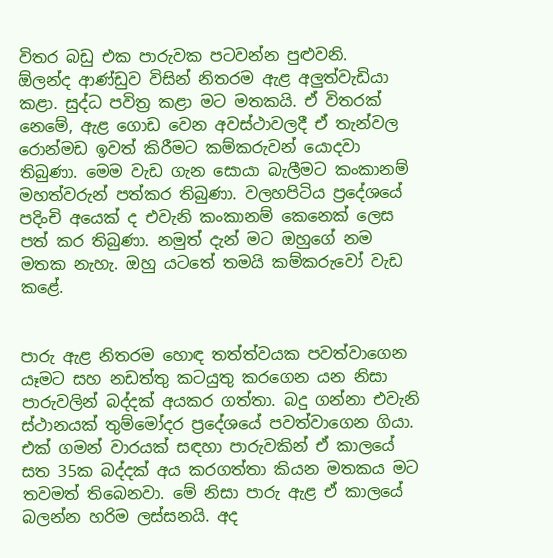විතර බඩු එක පාරුවක පටවන්න පුළුවනි.
ඕලන්ද ආණ්ඩුව විසින් නිතරම ඇළ අලු‍ත්වැඩියා කළා. සුද්ධ පවිත්‍ර කළා මට මතකයි. ඒ විතරක් නෙමේ, ඇළ ගොඩ වෙන අවස්ථාවලදී ඒ තැන්වල රොන්මඩ ඉවත් කිරීමට කම්කරුවන් යොදවා තිබුණා. මෙම වැඩ ගැන සොයා බැලීමට කංකානම් මහත්වරුන් පත්කර තිබුණා. වලහපිටිය ප්‍රදේශයේ පදිංචි අයෙක් ද එවැනි කංකානම් කෙනෙක් ලෙස පත් කර තිබුණා. නමුත් දැන් මට ඔහුගේ නම මතක නැහැ. ඔහු යටතේ තමයි කම්කරුවෝ වැඩ කළේ.


පාරු ඇළ නිතරම හොඳ තත්ත්වයක පවත්වාගෙන යෑමට සහ නඩත්තු කටයුතු කරගෙන යන නිසා පාරුවලින් බද්දක් අයකර ගත්තා. බදු ගන්නා එවැනි ස්ථානයක් තුම්මෝදර ප්‍රදේශයේ පවත්වාගෙන ගියා. එක් ගමන් වාරයක් සඳහා පාරුවකින් ඒ කාලයේ සත 35ක බද්දක් අය කරගත්තා කියන මතකය මට තවමත් තිබෙනවා. මේ නිසා පාරු ඇළ ඒ කාලයේ බලන්න හරිම ලස්සනයි. අද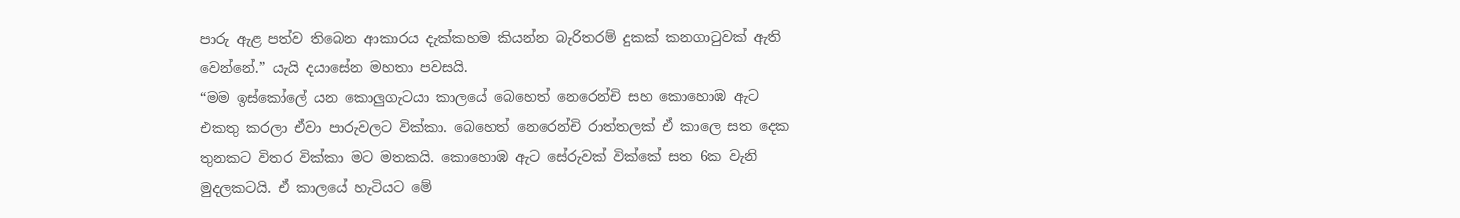පාරු ඇළ පත්ව තිබෙන ආකාරය දැක්කහම කියන්න බැරිතරම් දුකක් කනගාටුවක් ඇති වෙන්නේ.” යැයි දයාසේන මහතා පවසයි.
“මම ඉස්කෝලේ යන කොලුගැටයා කාලයේ බෙහෙත් නෙරෙන්චි සහ කොහොඹ ඇට එකතු කරලා ඒවා පාරුවලට වික්කා. බෙහෙත් නෙරෙන්චි රාත්තලක් ඒ කාලෙ සත දෙක තුනකට විතර වික්කා මට මතකයි. කොහොඹ ඇට සේරුවක් වික්කේ සත 6ක වැනි මුදලකටයි. ඒ කාලයේ හැටියට මේ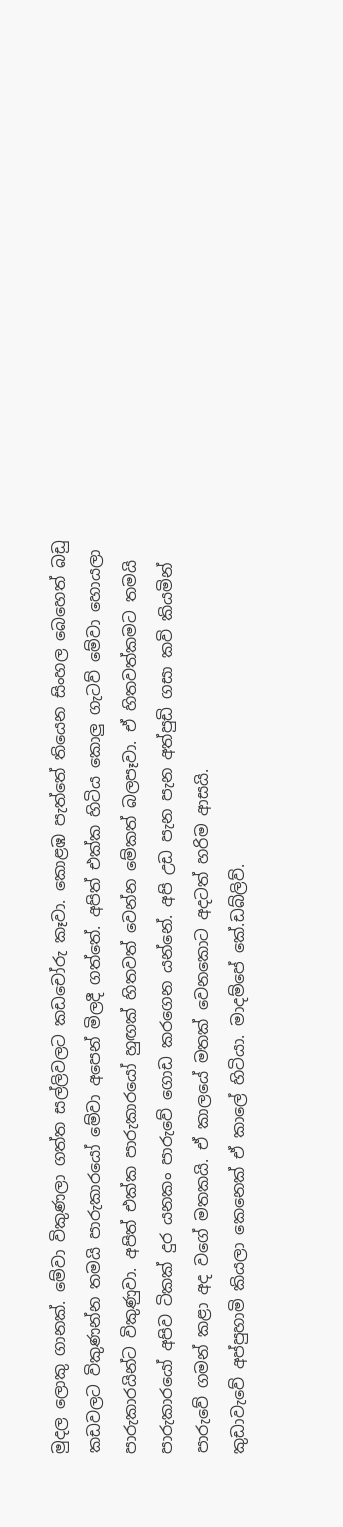මුදල ලොකු ගානක්. මේවා විකුණලා ගත්ත සල්ලිවලට කඩචෝරු කෑවා. කොළඹ පැත්තේ තියෙන සිංහල බෙහෙත් බඩු කඩවලට විකුණන්න තමයි පාරුකාරයෝ මේවා අපෙන් මිලදී ගත්තේ. අපිත් එක්ක හිටිය කොලු‍ ගැටව් මේවා හොයලා පාරුකාරයින්ට විකුණුවා. අපිත් එක්ක පාරුකාරයෝ හුඟක් හිතවත් වෙන්න මේකත් බලපෑවා. ඒ හිතවත්කමට තමයි පාරුකාරයෝ අපිව ටිකක් දුර යනකං පාරුවේ ගොඩ කරගෙන යන්නේ. අපි උඩ පැන පැන අත්පුඩි ගසා කවි කියමින් පාරුවේ ගමන් කළා අද වගේ මතකයි. ඒ කාලයේ මතක් වෙනකොට අදටත් හරිම ආසයි.
කුඩාවැවේ අප්පුහාමි කියලා කෙනෙක් ඒ කාලේ හිටියා. මාදම්පේ කේ.ඩබ්ලිව්.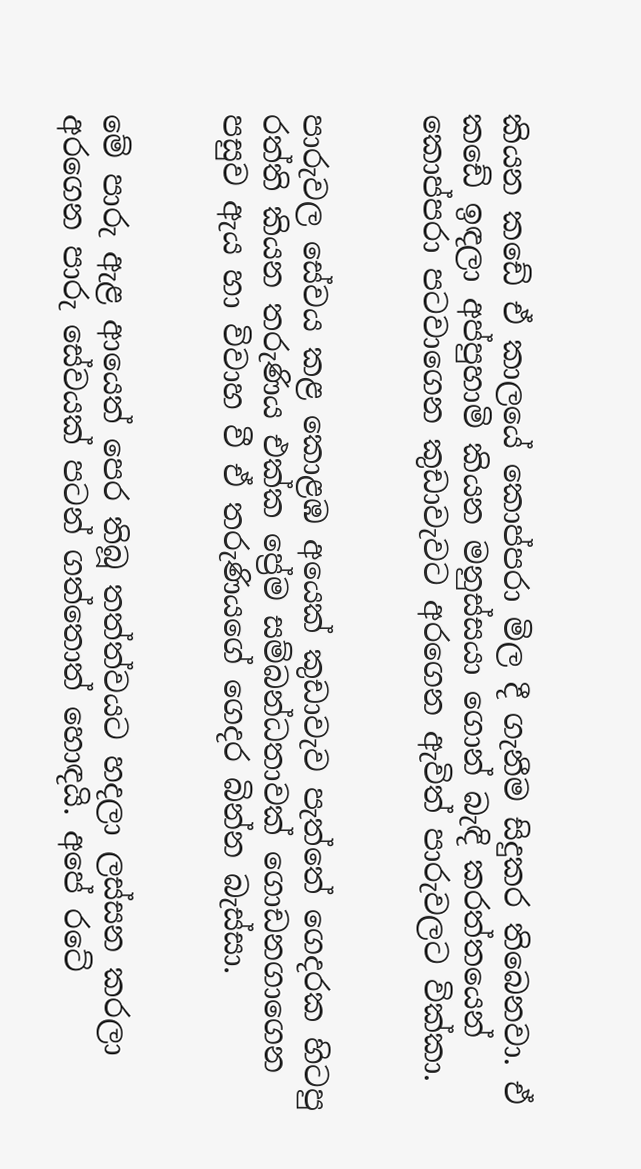කියන කඩේ ඒ කාලයේ කොප්පරා මිල දී ගැනීම සිදුකර තිබෙනවා. ඒ කඩේ ඉඳලා අප්පුහාමි කියන මනුස්සයා ගොන් බැඳි කරත්තයෙන් කොප්පරා පටවාගෙන කුඩාවැවට අරගෙන ඇවිත් පාරුවලට වික්කා.


පාරුවල සේවය කළ කොළඹ අයෙක් කුඩාවැව පැත්තේ ගෙදරක හිටපු රත්ති කියන තරුණිය එක්ක ප්‍රේම සම්බන්ධතාවක් ගොඩනගාගෙන පසුව ඇය හා විවාහ වී ඒ තරුණියගේ ගෙදර බින්න බැස්සා.


මේ පාරු ඇළ ආයෙත් පෙර තිබූ තත්ත්වයට හදලා ලස්සන කරලා අරගෙන පාරු සේවයක් පටන් ගත්තොත් හොඳයි. අපේ රටේ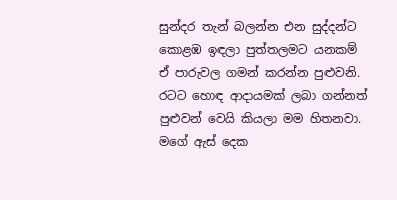සුන්දර තැන් බලන්න එන සුද්දන්ට කොළඹ ඉඳලා පුත්තලමට යනකම් ඒ පාරුවල ගමන් කරන්න පුළුවනි. රටට හොඳ ආදායමක් ලබා ගන්නත් පුළුවන් වෙයි කියලා මම හිතනවා. මගේ ඇස් දෙක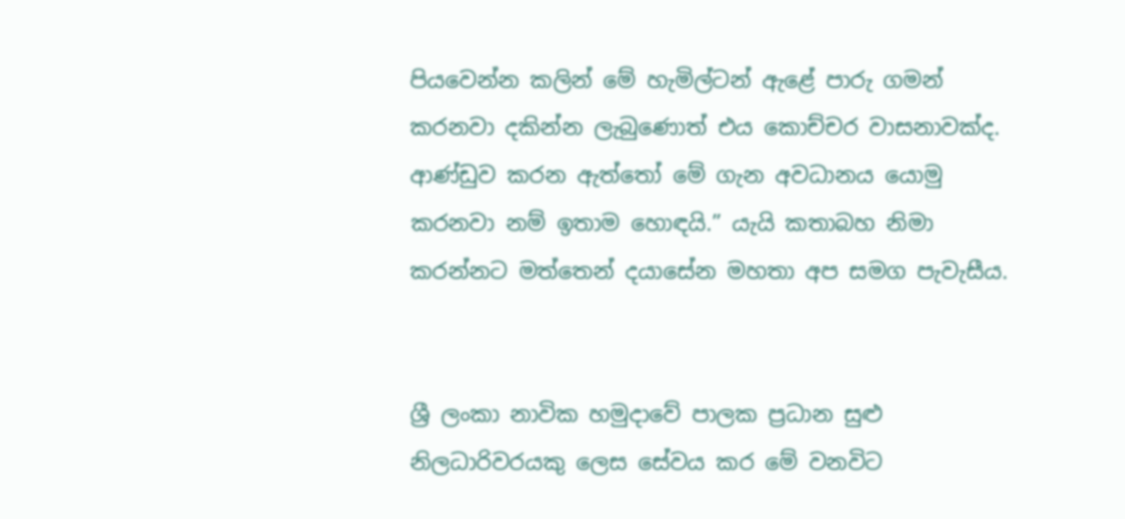පියවෙන්න කලින් මේ හැමිල්ටන් ඇළේ පාරු ගමන් කරනවා දකින්න ලැබුණොත් එය කොච්චර වාසනාවක්ද. ආණ්ඩුව කරන ඇත්තෝ මේ ගැන අවධානය යොමු කරනවා නම් ඉතාම හොඳයි.” යැයි කතාබහ නිමා කරන්නට මත්තෙන් දයාසේන මහතා අප සමග පැවැසීය.


ශ්‍රී ලංකා නාවික හමුදාවේ පාලක ප්‍රධාන සුළු නිලධාරිවරයකු ලෙස සේවය කර මේ වනවිට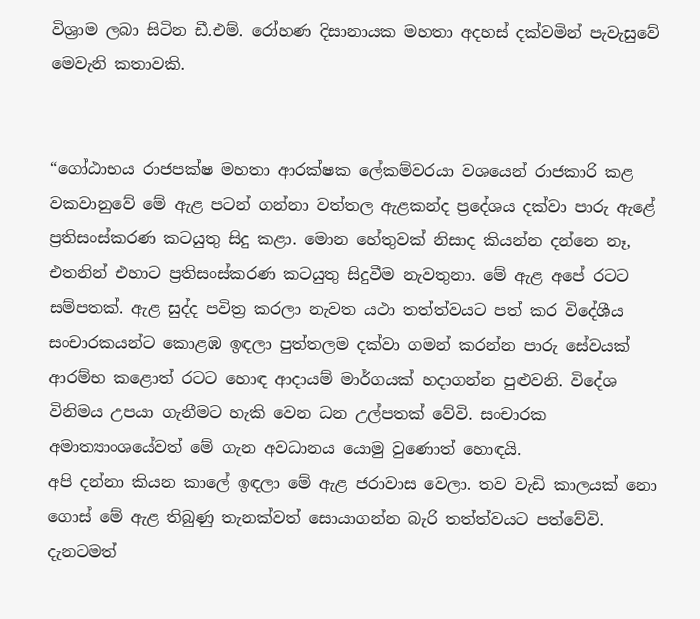විශ්‍රාම ලබා සිටින ඩී.එම්. රෝහණ දිසානායක මහතා අදහස් දක්වමින් පැවැසුවේ මෙවැනි කතාවකි.


“ගෝඨාභය රාජපක්ෂ මහතා ආරක්ෂක ලේකම්වරයා වශයෙන් රාජකාරි කළ වකවානුවේ මේ ඇළ පටන් ගන්නා වත්තල ඇළකන්ද ප්‍රදේශය දක්වා පාරු ඇළේ ප්‍රතිසංස්කරණ කටයුතු සිදු කළා. මොන හේතුවක් නිසාද කියන්න දන්නෙ නෑ, එතනින් එහාට ප්‍රතිසංස්කරණ කටයුතු සිදුවීම නැවතුනා. මේ ඇළ අපේ රටට සම්පතක්. ඇළ සුද්ද පවිත්‍ර කරලා නැවත යථා තත්ත්වයට පත් කර විදේශීය සංචාරකයන්ට කොළඹ ඉඳලා පුත්තලම දක්වා ගමන් කරන්න පාරු සේවයක් ආරම්භ කළොත් රටට හොඳ ආදායම් මාර්ගයක් හදාගන්න පුළුවනි. විදේශ විනිමය උපයා ගැනීමට හැකි වෙන ධන උල්පතක් වේවි. සංචාරක අමාත්‍යාංශයේවත් මේ ගැන අවධානය යොමු වුණොත් හොඳයි.
අපි දන්නා කියන කාලේ ඉඳලා මේ ඇළ ජරාවාස වෙලා. තව වැඩි කාලයක් නො ගොස් මේ ඇළ තිබුණු තැනක්වත් සොයාගන්න බැරි තත්ත්වයට පත්වේවි. දැනටමත්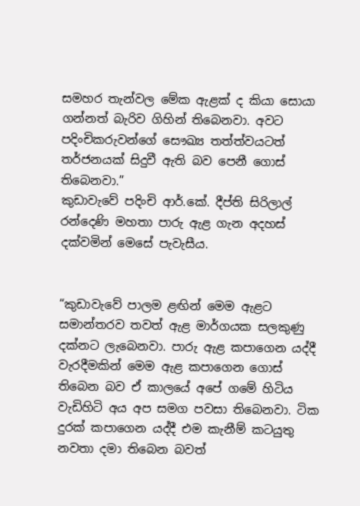සමහර තැන්වල මේක ඇළක් ද කියා සොයා ගන්නත් බැරිව ගිහින් තිබෙනවා. අවට පදිංචිකරුවන්ගේ සෞඛ්‍ය තත්ත්වයටත් තර්ජනයක් සිදුවී ඇති බව පෙනී ගොස් තිබෙනවා.”
කුඩාවැවේ පදිංචි ආර්.කේ. දීප්ති සිරිලාල් රන්දෙණි මහතා පාරු ඇළ ගැන අදහස් දක්වමින් මෙසේ පැවැසීය.


“කුඩාවැවේ පාලම ළඟින් මෙම ඇළට සමාන්තරව තවත් ඇළ මාර්ගයක සලකුණු දක්නට ලැබෙනවා. පාරු ඇළ කපාගෙන යද්දී වැරදීමකින් මෙම ඇළ කපාගෙන ගොස් තිබෙන බව ඒ කාලයේ අපේ ගමේ හිටිය වැඩිහිටි අය අප සමග පවසා තිබෙනවා. ටික දුරක් කපාගෙන යද්දී එම කැනීම් කටයුතු නවතා දමා තිබෙන බවත්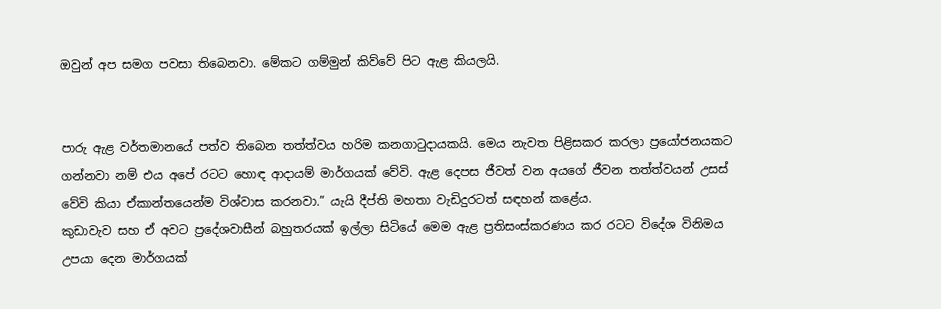ඔවුන් අප සමග පවසා තිබෙනවා. මේකට ගම්මුන් කිව්වේ පිට ඇළ කියලයි.


පාරු ඇළ වර්තමානයේ පත්ව තිබෙන තත්ත්වය හරිම කනගාටුදායකයි. මෙය නැවත පිළිසකර කරලා ප්‍රයෝජනයකට ගන්නවා නම් එය අපේ රටට හොඳ ආදායම් මාර්ගයක් වේවි. ඇළ දෙපස ජීවත් වන අයගේ ජීවන තත්ත්වයන් උසස් වේවි කියා ඒකාන්තයෙන්ම විශ්වාස කරනවා.” යැයි දීප්ති මහතා වැඩිදුරටත් සඳහන් කළේය.
කුඩාවැව සහ ඒ අවට ප්‍රදේශවාසීන් බහුතරයක් ඉල්ලා සිටියේ මෙම ඇළ ප්‍රතිසංස්කරණය කර රටට විදේශ විනිමය උපයා දෙන මාර්ගයක්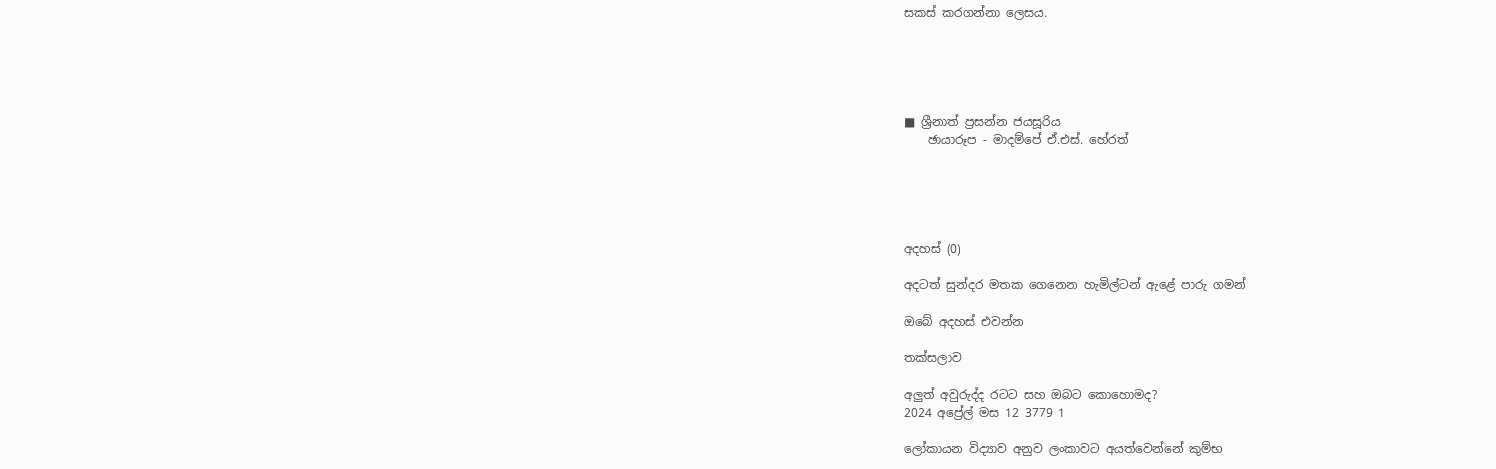සකස් කරගන්නා ලෙසය.





■ ශ්‍රීනාත් ප්‍රසන්න ජයසූරිය
    ඡායාරූප - මාදම්පේ ඒ.එස්. හේරත්





අදහස් (0)

අදටත් සුන්දර මතක ගෙනෙන හැමිල්ටන් ඇළේ පාරු ගමන්

ඔබේ අදහස් එවන්න

තක්සලාව

අලුත් අවුරුද්ද රටට සහ ඔබට කොහොමද?
2024 අප්‍රේල් මස 12 3779 1

ලෝකායන විද්‍යාව අනුව ලංකාවට අයත්වෙන්නේ කුම්භ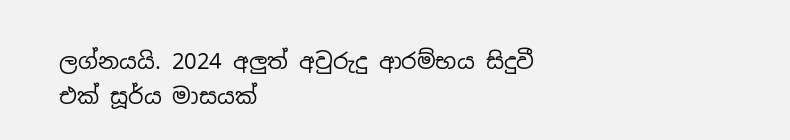ලග්නයයි. 2024 අලුත් අවුරුදු ආරම්භය සිදුවී එක් සූර්ය මාසයක්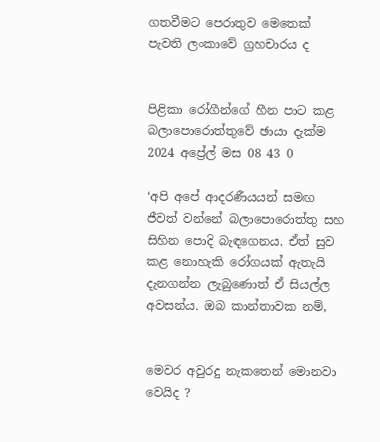ගතවීමට පෙරාතුව මෙතෙක් පැවති ලංකාවේ ග්‍රහචාරය ද


පිළිකා රෝගීන්ගේ හීන පාට කළ බලාපොරොත්තුවේ ඡායා දැක්ම
2024 අප්‍රේල් මස 08 43 0

‘අපි අපේ ආදරණීයයන් සමඟ ජීවත් වන්නේ බලාපොරොත්තු සහ සිහින පොදි බැඳගෙනය. ඒත් සුව කළ නොහැකි රෝගයක් ඇතැයි දැනගන්න ලැබුණොත් ඒ සියල්ල අවසන්ය. ඔබ කාන්තාවක නම්,


මෙවර අවුරදු නැකතෙන් මොනවා වෙයිද ?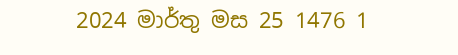2024 මාර්තු මස 25 1476 1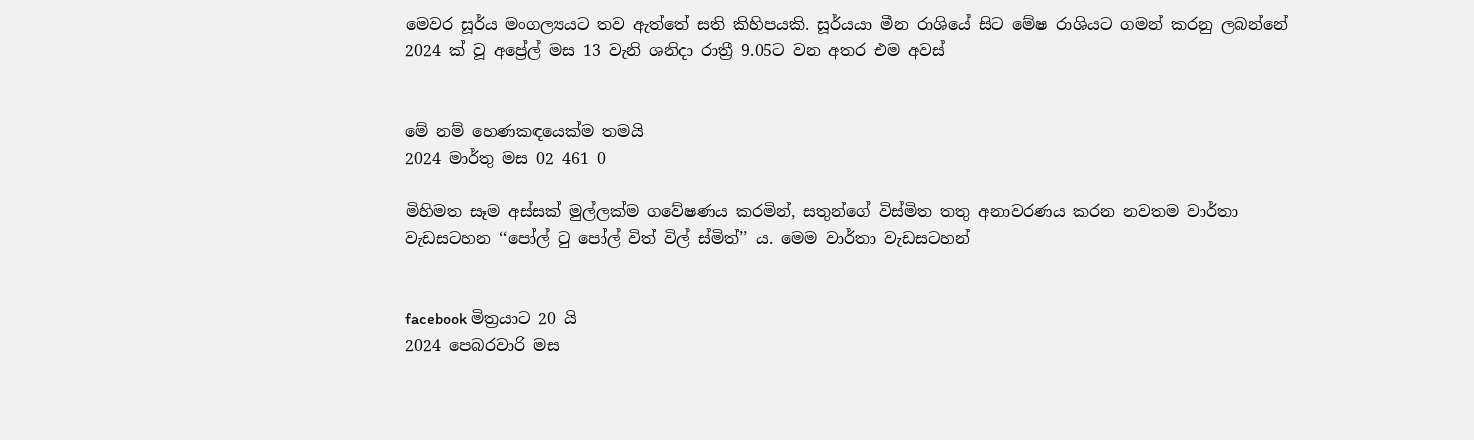මෙවර සූර්ය මංගල්‍යයට තව ඇත්තේ සති කිහිපයකි. සූර්යයා මීන රාශියේ සිට මේෂ රාශියට ගමන් කරනු ලබන්නේ 2024 ක් වූ අප්‍රේල් මස 13 වැනි ශනිදා රාත්‍රී 9.05ට වන අතර එම අවස්


මේ නම් හෙණකඳයෙක්ම තමයි
2024 මාර්තු මස 02 461 0

මිහිමත සෑම අස්සක් මුල්ලක්ම ගවේෂණය කරමින්, සතුන්ගේ විස්මිත තතු අනාවරණය කරන නවතම වාර්තා වැඩසටහන ‘‘පෝල් ටු පෝල් විත් විල් ස්මිත්’’ ය. මෙම වාර්තා වැඩසටහන්


facebook මිත්‍රයාට 20 යි
2024 පෙබරවාරි මස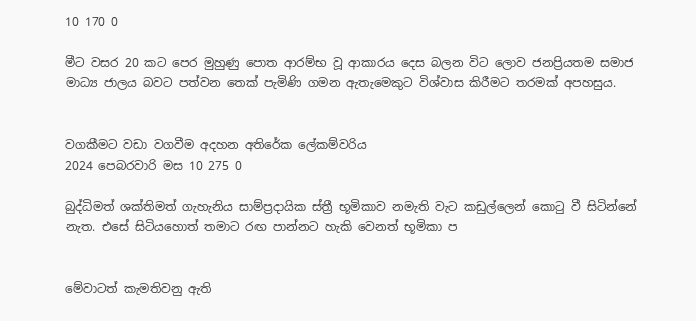10 170 0

මීට වසර 20 කට පෙර මුහුණු පොත ආරම්භ වූ ආකාරය දෙස බලන විට ලොව ජනප්‍රියතම සමාජ මාධ්‍ය ජාලය බවට පත්වන තෙක් පැමිණි ගමන ඇතැමෙකුට විශ්වාස කිරීමට තරමක් අපහසුය.


වගකීමට වඩා වගවීම අදහන අතිරේක ලේකම්වරිය
2024 පෙබරවාරි මස 10 275 0

බුද්ධිමත් ශක්තිමත් ගැහැනිය සාම්ප්‍රදායික ස්ත්‍රී භූමිකාව නමැති වැට කඩුල්ලෙන් කොටු වී සිටින්නේ නැත. එසේ සිටියහොත් තමාට රඟ පාන්නට හැකි වෙනත් භූමිකා ප


මේවාටත් කැමතිවනු ඇති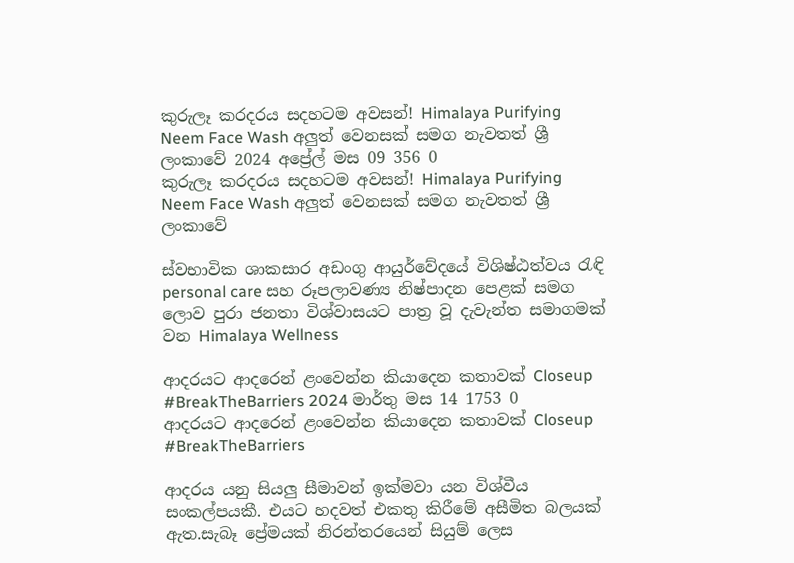කුරුලෑ කරදරය සදහටම අවසන්! Himalaya Purifying Neem Face Wash අලුත් වෙනසක් සමග නැවතත් ශ්‍රී ලංකාවේ 2024 අප්‍රේල් මස 09 356 0
කුරුලෑ කරදරය සදහටම අවසන්! Himalaya Purifying Neem Face Wash අලුත් වෙනසක් සමග නැවතත් ශ්‍රී ලංකාවේ

ස්වභාවික ශාකසාර අඩංගු ආයුර්වේදයේ විශිෂ්ඨත්වය රැඳි personal care සහ රූපලාවණ්‍ය නිෂ්පාදන පෙළක් සමග ලොව පුරා ජනතා විශ්වාසයට පාත්‍ර වූ දැවැන්ත සමාගමක් වන Himalaya Wellness

ආදරයට ආදරෙන් ළංවෙන්න කියාදෙන කතාවක් Closeup #BreakTheBarriers 2024 මාර්තු මස 14 1753 0
ආදරයට ආදරෙන් ළංවෙන්න කියාදෙන කතාවක් Closeup #BreakTheBarriers

ආදරය යනු සියලු සීමාවන් ඉක්මවා යන විශ්වීය සංකල්පයකී. එයට හදවත් එකතු කිරීමේ අසීමිත බලයක් ඇත.සැබෑ ප්‍රේමයක් නිරන්තරයෙන් සියුම් ලෙස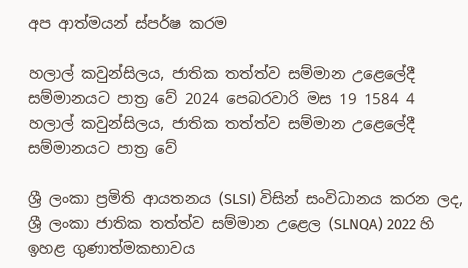අප ආත්මයන් ස්පර්ෂ කරම

හලාල් කවුන්සිලය, ජාතික තත්ත්ව සම්මාන උළෙලේදී සම්මානයට පාත්‍ර වේ 2024 පෙබරවාරි මස 19 1584 4
හලාල් කවුන්සිලය, ජාතික තත්ත්ව සම්මාන උළෙලේදී සම්මානයට පාත්‍ර වේ

ශ්‍රී ලංකා ප්‍රමිති ආයතනය (SLSI) විසින් සංවිධානය කරන ලද, ශ්‍රී ලංකා ජාතික තත්ත්ව සම්මාන උළෙල (SLNQA) 2022 හි ඉහළ ගුණාත්මකභාවය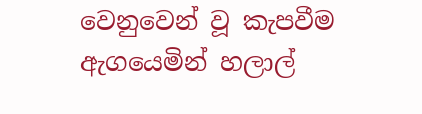වෙනුවෙන් වූ කැපවීම ඇගයෙමින් හලාල්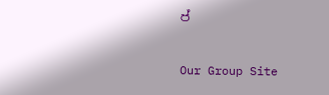ප්

Our Group Site